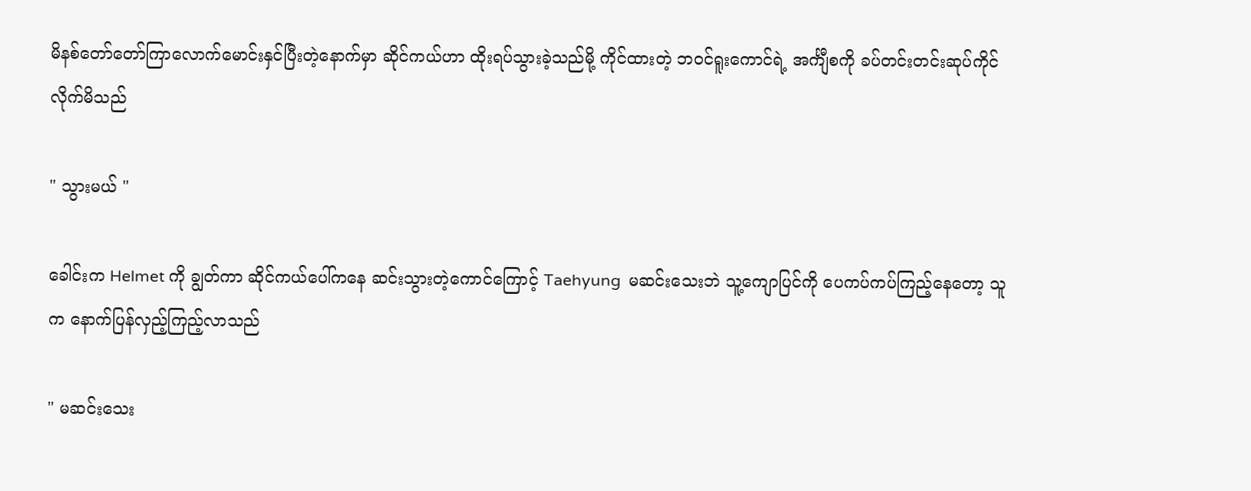မိနစ်တော်တော်ကြာလောက်မောင်းနှင်ပြီးတဲ့နောက်မှာ ဆိုင်ကယ်ဟာ ထိုးရပ်သွားခဲ့သည်မို့ ကိုင်ထားတဲ့ ဘဝင်ရူးကောင်ရဲ့ အင်္ကျီစကို ခပ်တင်းတင်းဆုပ်ကိုင်လိုက်မိသည်

" သွားမယ် "

ခေါင်းက Helmet ကို ချွတ်ကာ ဆိုင်ကယ်ပေါ်ကနေ ဆင်းသွားတဲ့ကောင်ကြောင့် Taehyung  မဆင်းသေးဘဲ သူ့ကျောပြင်ကို ပေကပ်ကပ်ကြည့်နေတော့ သူက နောက်ပြန်လှည့်ကြည့်လာသည်

" မဆင်းသေး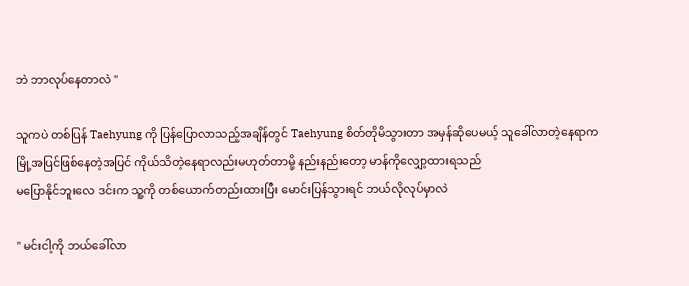ဘဲ ဘာလုပ်နေတာလဲ "

သူကပဲ တစ်ပြန် Taehyung ကို ပြန်ပြောလာသည့်အချိန်တွင် Taehyung စိတ်တိုမိသွားတာ အမှန်ဆိုပေမယ့် သူခေါ်လာတဲ့နေရာက မြို့အပြင်ဖြစ်နေတဲ့အပြင် ကိုယ်သိတဲ့နေရာလည်းမဟုတ်တာမို့ နည်းနည်းတော့ မာန်ကိုလျှော့ထားရသည်
မပြောနိုင်ဘူးလေ ဒင်းက သူ့ကို တစ်ယောက်တည်းထားပြီး မောင်းပြန်သွားရင် ဘယ်လိုလုပ်မှာလဲ

" မင်းငါ့ကို ဘယ်ခေါ်လာ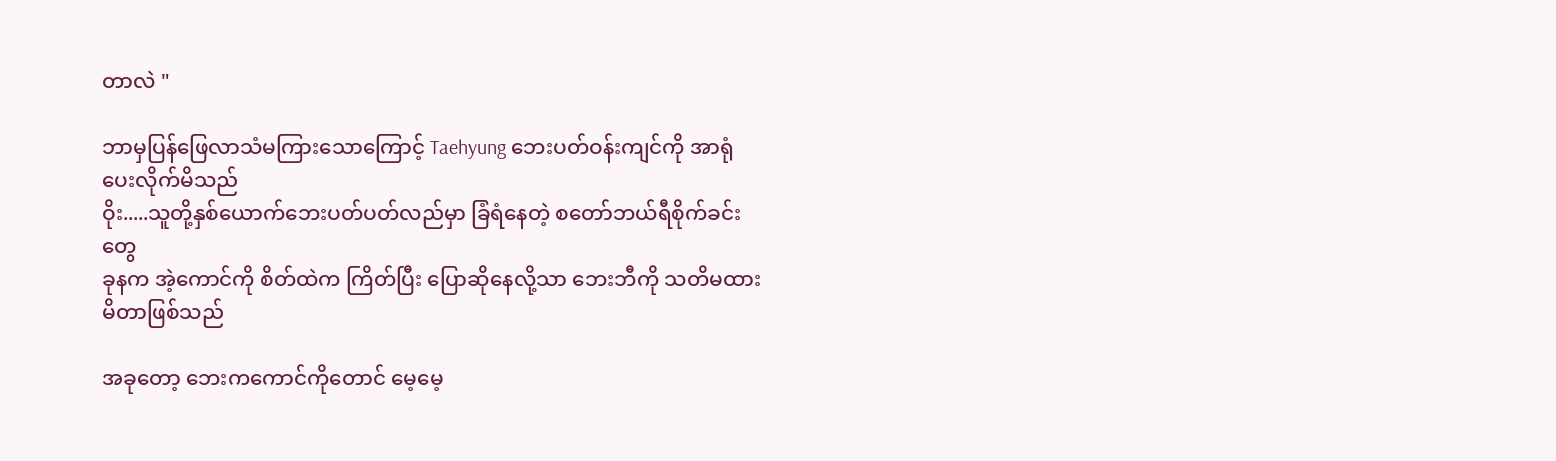တာလဲ "

ဘာမှပြန်ဖြေလာသံမကြားသောကြောင့် Taehyung ဘေးပတ်ဝန်းကျင်ကို အာရုံပေးလိုက်မိသည်
ဝိုး.....သူတို့နှစ်ယောက်ဘေးပတ်ပတ်လည်မှာ ခြံရံနေတဲ့ စတော်ဘယ်ရီစိုက်ခင်းတွေ
ခုနက အဲ့ကောင်ကို စိတ်ထဲက ကြိတ်ပြီး ပြောဆိုနေလို့သာ ဘေးဘီကို သတိမထားမိတာဖြစ်သည်

အခုတော့ ဘေးကကောင်ကိုတောင် မေ့မေ့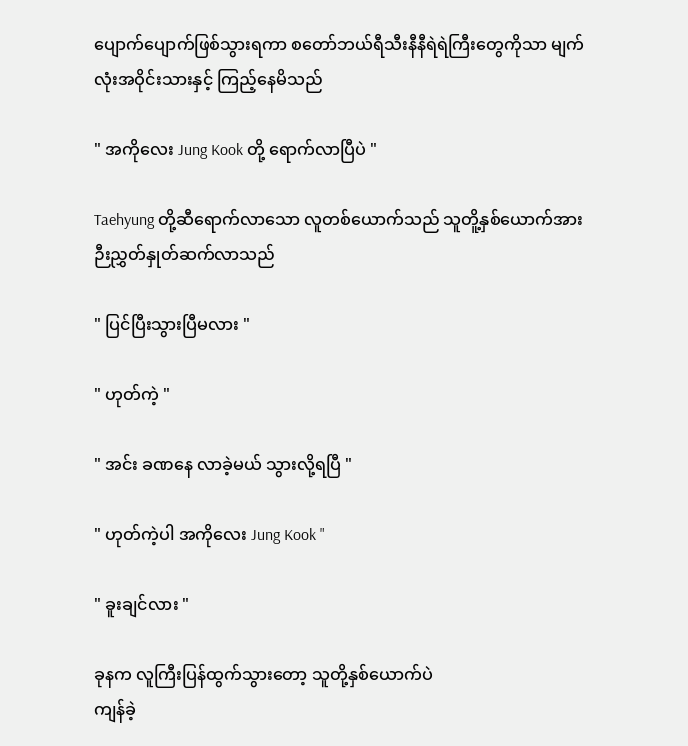ပျောက်ပျောက်ဖြစ်သွားရကာ စတော်ဘယ်ရီသီးနီနီရဲရဲကြီးတွေကိုသာ မျက်လုံးအဝိုင်းသားနှင့် ကြည့်နေမိသည်

" အကိုလေး Jung Kook တို့ ရောက်လာပြီပဲ "

Taehyung တို့ဆီရောက်လာသော လူတစ်ယောက်သည် သူတိူ့နှစ်ယောက်အား ဉီးညွှတ်နှုတ်ဆက်လာသည်

" ပြင်ပြီးသွားပြီမလား "

" ဟုတ်ကဲ့ "

" အင်း ခဏနေ လာခဲ့မယ် သွားလို့ရပြီ "

" ဟုတ်ကဲ့ပါ အကိုလေး Jung Kook "

" ခူးချင်လား "

ခုနက လူကြီးပြန်ထွက်သွားတော့ သူတို့နှစ်ယောက်ပဲ
ကျန်ခဲ့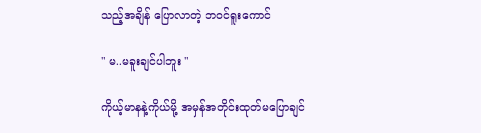သည့်အချိန် ပြောလာတဲ့ ဘဝင်ရူးကောင်

" မ..မခူးချင်ပါဘူး "

ကိုယ့်မာနနဲ့ကိုယ်မို့ အမှန်အတိုင်းထုတ်မပြောချင်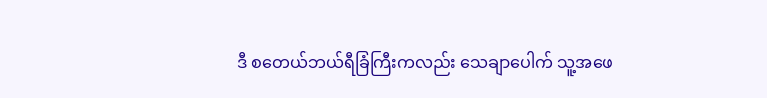ဒီ စတေယ်ဘယ်ရီခြံကြီးကလည်း သေချာပေါက် သူ့အဖေ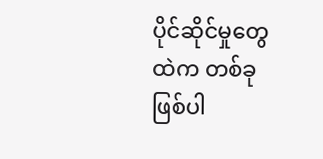ပိုင်ဆိုင်မှုတွေထဲက တစ်ခုဖြစ်ပါ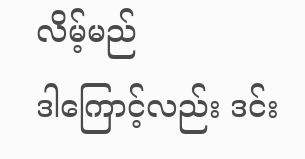လိမ့်မည်
ဒါကြောင့်လည်း ဒင်း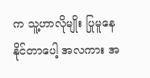က သူ့ဟာလိုမျိုး ပြုမူနေနိုင်တာပေါ့ အလကား အ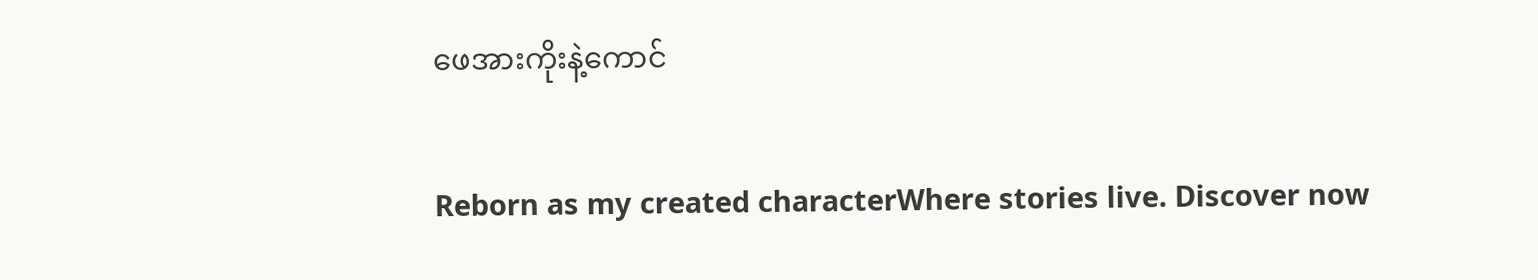ဖေအားကိုးနဲ့ကောင်

Reborn as my created characterWhere stories live. Discover now